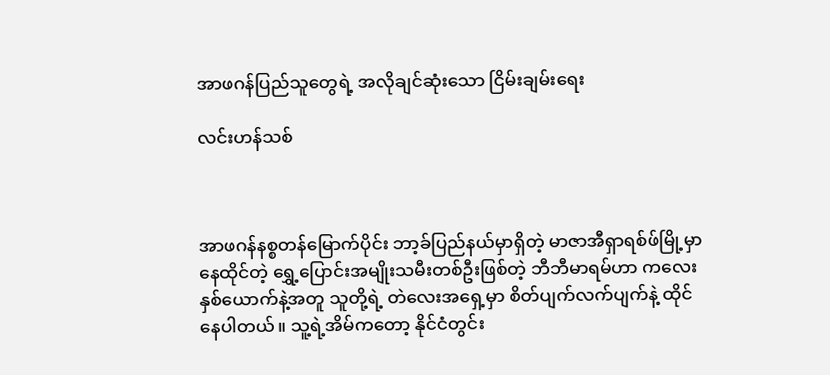အာဖဂန်ပြည်သူတွေရဲ့ အလိုချင်ဆုံးသော ငြိမ်းချမ်းရေး

လင်းဟန်သစ်



အာဖဂန်နစ္စတန်မြောက်ပိုင်း ဘာ့ခ်ပြည်နယ်မှာရှိတဲ့ မာဇာအီရှာရစ်ဖ်မြို့မှာ နေထိုင်တဲ့ ရွှေ့ပြောင်းအမျိုးသမီးတစ်ဦးဖြစ်တဲ့ ဘီဘီမာရမ်ဟာ ကလေးနှစ်ယောက်နဲ့အတူ သူတို့ရဲ့ တဲလေးအရှေ့မှာ စိတ်ပျက်လက်ပျက်နဲ့ ထိုင်နေပါတယ်။ သူ့ရဲ့အိမ်ကတော့ နိုင်ငံတွင်း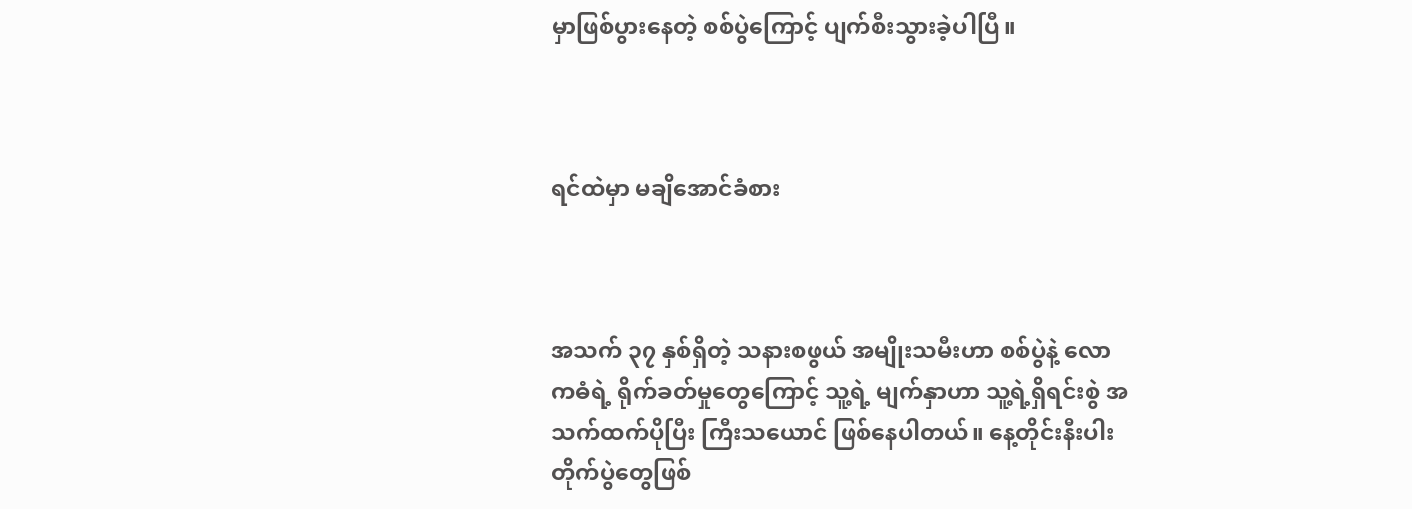မှာဖြစ်ပွားနေတဲ့ စစ်ပွဲကြောင့် ပျက်စီးသွားခဲ့ပါပြီ။



ရင်ထဲမှာ မချိအောင်ခံစား



အသက် ၃၇ နှစ်ရှိတဲ့ သနားစဖွယ် အမျိုးသမီးဟာ စစ်ပွဲနဲ့ လောကဓံရဲ့ ရိုက်ခတ်မှုတွေကြောင့် သူ့ရဲ့ မျက်နှာဟာ သူ့ရဲ့ရှိရင်းစွဲ အသက်ထက်ပိုပြီး ကြီးသယောင် ဖြစ်နေပါတယ်။ နေ့တိုင်းနီးပါး တိုက်ပွဲတွေဖြစ်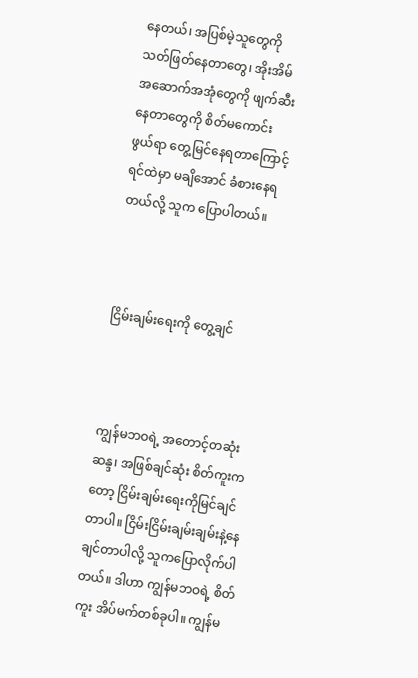နေတယ်၊ အပြစ်မဲ့သူတွေကို သတ်ဖြတ်နေတာတွေ၊ အိုးအိမ် အဆောက်အအုံတွေကို ဖျက်ဆီးနေတာတွေကို စိတ်မကောင်းဖွယ်ရာ တွေ့မြင်နေရတာကြောင့် ရင်ထဲမှာ မချိအောင် ခံစားနေရတယ်လို့ သူက ပြောပါတယ်။



ငြိမ်းချမ်းရေးကို တွေ့ချင်



ကျွန်မဘဝရဲ့ အတောင့်တဆုံးဆန္ဒ၊ အဖြစ်ချင်ဆုံး စိတ်ကူးကတော့ ငြိမ်းချမ်းရေးကိုမြင်ချင်တာပါ။ ငြိမ်းငြိမ်းချမ်းချမ်းနဲ့နေချင်တာပါလို့ သူကပြောလိုက်ပါတယ်။ ဒါဟာ ကျွန်မဘဝရဲ့ စိတ်ကူး အိပ်မက်တစ်ခုပါ။ ကျွန်မ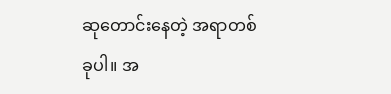ဆုတောင်းနေတဲ့ အရာတစ်ခုပါ။ အ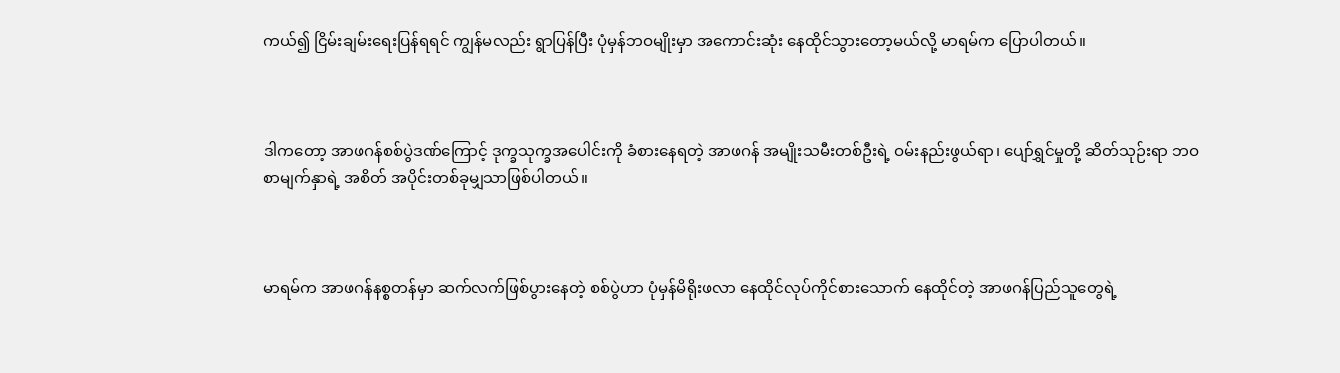ကယ်၍ ငြိမ်းချမ်းရေးပြန်ရရင် ကျွန်မလည်း ရွာပြန်ပြီး ပုံမှန်ဘဝမျိုးမှာ အကောင်းဆုံး နေထိုင်သွားတော့မယ်လို့ မာရမ်က ပြောပါတယ်။



ဒါကတော့ အာဖဂန်စစ်ပွဲဒဏ်ကြောင့် ဒုက္ခသုက္ခအပေါင်းကို ခံစားနေရတဲ့ အာဖဂန် အမျိုးသမီးတစ်ဦးရဲ့ ဝမ်းနည်းဖွယ်ရာ၊ ပျော်ရွှင်မှုတို့ ဆိတ်သုဉ်းရာ ဘဝစာမျက်နှာရဲ့ အစိတ် အပိုင်းတစ်ခုမျှသာဖြစ်ပါတယ်။



မာရမ်က အာဖဂန်နစ္စတန်မှာ ဆက်လက်ဖြစ်ပွားနေတဲ့ စစ်ပွဲဟာ ပုံမှန်မိရိုးဖလာ နေထိုင်လုပ်ကိုင်စားသောက် နေထိုင်တဲ့ အာဖဂန်ပြည်သူတွေရဲ့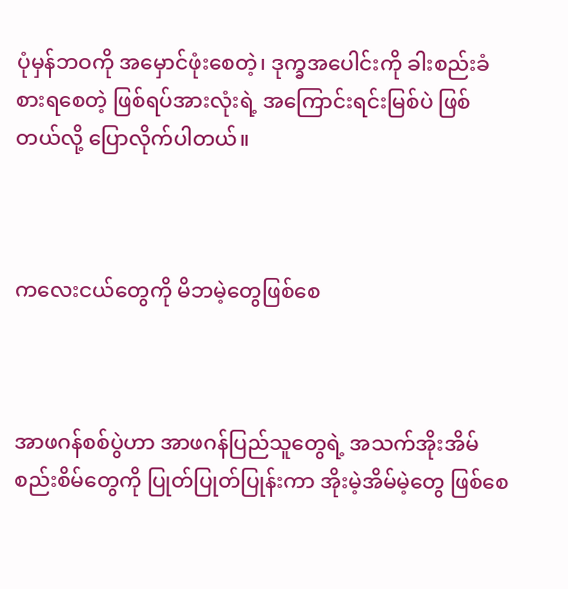ပုံမှန်ဘဝကို အမှောင်ဖုံးစေတဲ့၊ ဒုက္ခအပေါင်းကို ခါးစည်းခံစားရစေတဲ့ ဖြစ်ရပ်အားလုံးရဲ့ အကြောင်းရင်းမြစ်ပဲ ဖြစ်တယ်လို့ ပြောလိုက်ပါတယ်။



ကလေးငယ်တွေကို မိဘမဲ့တွေဖြစ်စေ



အာဖဂန်စစ်ပွဲဟာ အာဖဂန်ပြည်သူတွေရဲ့ အသက်အိုးအိမ်စည်းစိမ်တွေကို ပြုတ်ပြုတ်ပြုန်းကာ အိုးမဲ့အိမ်မဲ့တွေ ဖြစ်စေ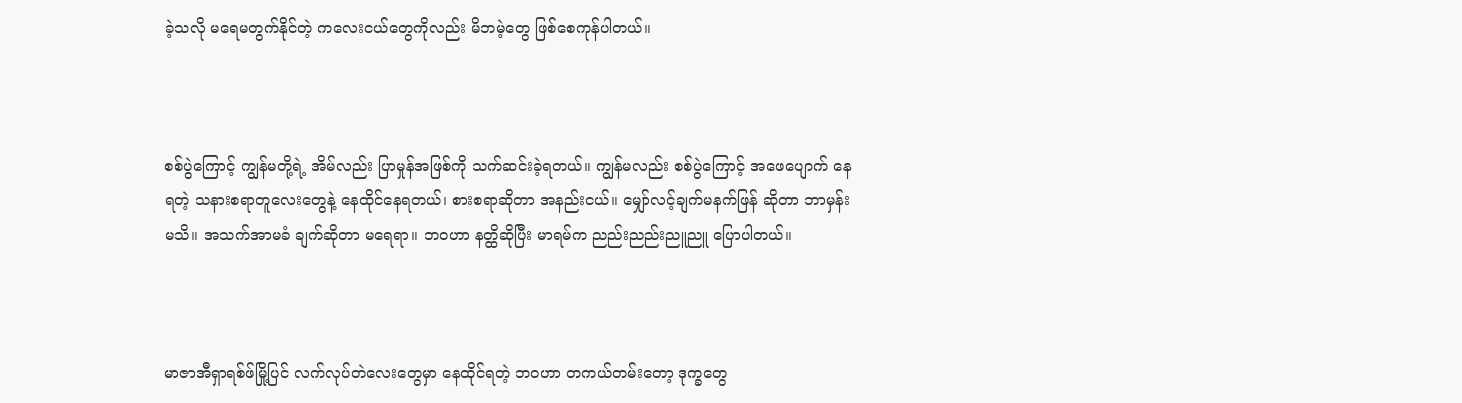ခဲ့သလို မရေမတွက်နိုင်တဲ့ ကလေးငယ်တွေကိုလည်း မိဘမဲ့တွေ ဖြစ်စေကုန်ပါတယ်။



စစ်ပွဲကြောင့် ကျွန်မတို့ရဲ့ အိမ်လည်း ပြာမှုန်အဖြစ်ကို သက်ဆင်းခဲ့ရတယ်။ ကျွန်မလည်း စစ်ပွဲကြောင့် အဖေပျောက် နေရတဲ့ သနားစရာတူလေးတွေနဲ့ နေထိုင်နေရတယ်၊ စားစရာဆိုတာ အနည်းငယ်။ မျှော်လင့်ချက်မနက်ဖြန် ဆိုတာ ဘာမှန်းမသိ။ အသက်အာမခံ ချက်ဆိုတာ မရေရာ။ ဘဝဟာ နတ္ထိဆိုပြီး မာရမ်က ညည်းညည်းညူညူ ပြောပါတယ်။



မာဇာအီရှာရစ်ဖ်မြို့ပြင် လက်လုပ်တဲလေးတွေမှာ နေထိုင်ရတဲ့ ဘဝဟာ တကယ်တမ်းတော့ ဒုက္ခတွေ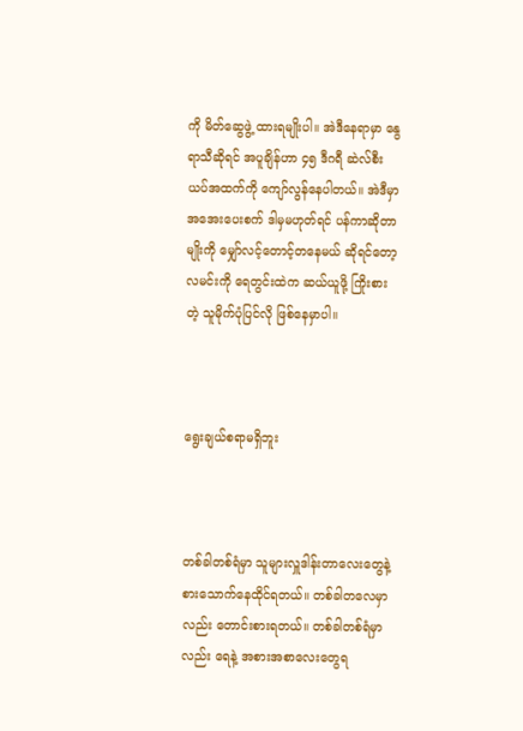ကို မိတ်ဆွေဖွဲ့ ထားရမျိုးပါ။ အဲဒီနေရာမှာ နွေရာသီဆိုရင် အပူချိန်ဟာ ၄၅ ဒီဂရီ ဆဲလ်စီးယပ်အထက်ကို ကျော်လွန်နေပါတယ်။ အဲဒီမှာ အအေးပေးစက် ဒါမှမဟုတ်ရင် ပန်ကာဆိုတာမျိုးကို မျှော်လင့်တောင့်တနေမယ် ဆိုရင်တော့ လမင်းကို ရေတွင်းထဲက ဆယ်ယူဖို့ ကြိုးစားတဲ့ သူမိုက်ပုံပြင်လို ဖြစ်နေမှာပါ။



ရွေးချယ်စရာမရှိဘူး



တစ်ခါတစ်ရံမှာ သူများလှူဒါန်းတာလေးတွေနဲ့ စားသောက်နေထိုင်ရတယ်။ တစ်ခါတလေမှာလည်း တောင်းစားရတယ်။ တစ်ခါတစ်ရံမှာလည်း ရေနဲ့ အစားအစာလေးတွေရ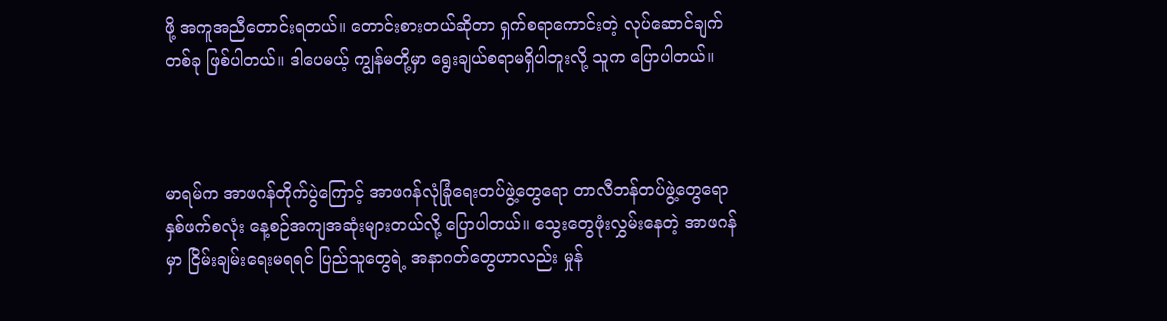ဖို့ အကူအညီတောင်းရတယ်။ တောင်းစားတယ်ဆိုတာ ရှက်စရာကောင်းတဲ့ လုပ်ဆောင်ချက်တစ်ခု ဖြစ်ပါတယ်။ ဒါပေမယ့် ကျွန်မတို့မှာ ရွေးချယ်စရာမရှိပါဘူးလို့ သူက ပြောပါတယ်။



မာရမ်က အာဖဂန်တိုက်ပွဲကြောင့် အာဖဂန်လုံခြုံရေးတပ်ဖွဲ့တွေရော တာလီဘန်တပ်ဖွဲ့တွေရော နှစ်ဖက်စလုံး နေ့စဉ်အကျအဆုံးများတယ်လို့ ပြောပါတယ်။ သွေးတွေဖုံးလွှမ်းနေတဲ့ အာဖဂန်မှာ ငြိမ်းချမ်းရေးမရရင် ပြည်သူတွေရဲ့ အနာဂတ်တွေဟာလည်း မှုန်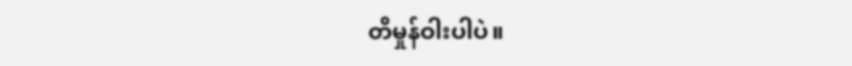တိမှုန်ဝါးပါပဲ။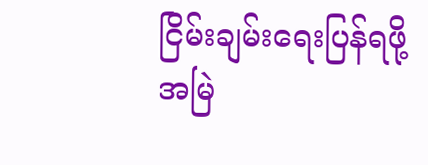ငြိမ်းချမ်းရေးပြန်ရဖို့ အမြဲ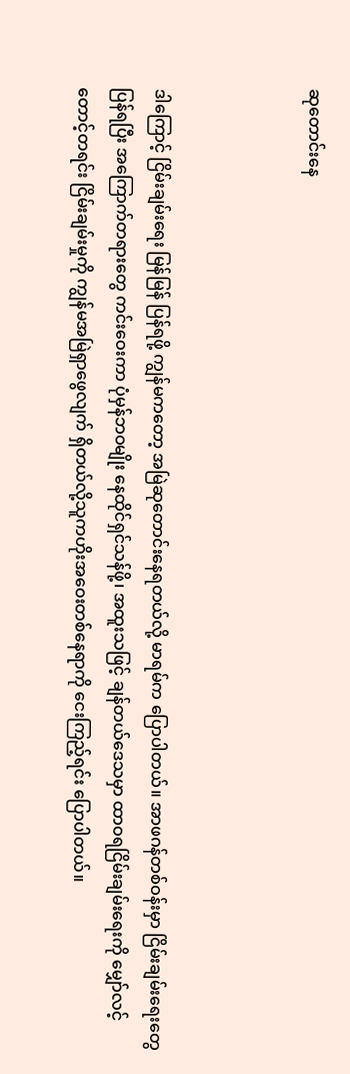ဆုတောင်းနေ



ဒါကြောင့် ငြိမ်းချမ်းရေး မြန်မြန် ပြန်ရဖို့ ကျွန်မကတော့ အမြဲဆုတောင်းနေရတယ်လို့ မာရမ်က ပြောပါတယ်။ အာဖဂန်တစ်ဝန်းမှာ ငြိမ်းချမ်းရေးတွေ ပြန်ရပြီး အကြောက်တရားတွေ ကင်းဝေးကာ ပုံမှန်ဘဝမျိုး နေထိုင်ရှင်သန်ဖို့၊ အထူးသဖြင့် ချန်တယ်ဒေသမှာ ထာဝရငြိမ်းချမ်းရေးကို မျှော်လင့်တောင့်တရင်း ငြိမ်းချမ်းမှုကို ကျွန်မအမြဲရှာဖွေလျက် ရှိတယ်လို့သူကဟိုးအဝေးတစ်နေရာကို ငေးကြည့်ရင်း ပြောပါတယ်။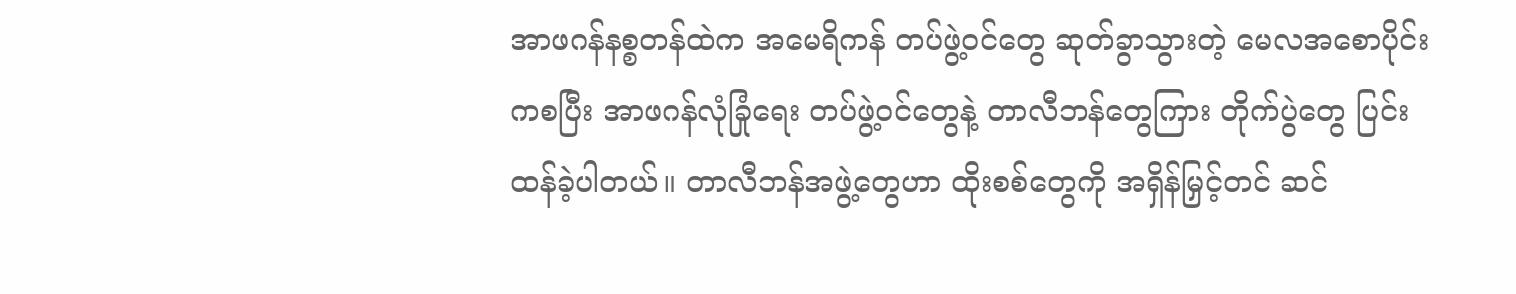အာဖဂန်နစ္စတန်ထဲက အမေရိကန် တပ်ဖွဲ့ဝင်တွေ ဆုတ်ခွာသွားတဲ့ မေလအစောပိုင်းကစပြီး အာဖဂန်လုံခြုံရေး တပ်ဖွဲ့ဝင်တွေနဲ့ တာလီဘန်တွေကြား တိုက်ပွဲတွေ ပြင်းထန်ခဲ့ပါတယ်။ တာလီဘန်အဖွဲ့တွေဟာ ထိုးစစ်တွေကို အရှိန်မြှင့်တင် ဆင်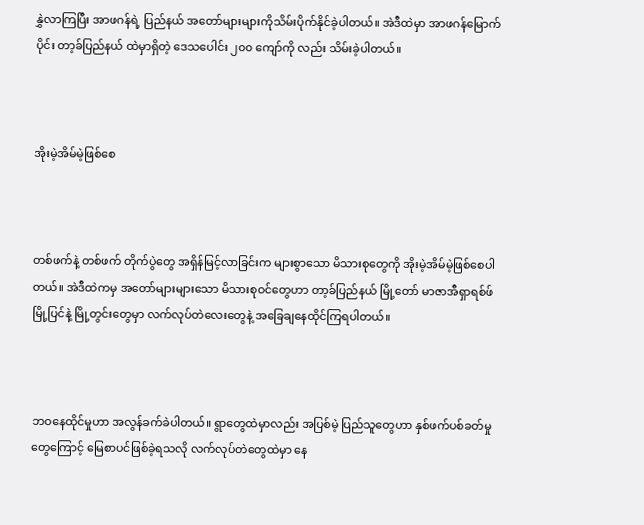နွှဲလာကြပြီး အာဖဂန်ရဲ့ ပြည်နယ် အတော်များများကိုသိမ်းပိုက်နိုင်ခဲ့ပါတယ်။ အဲဒီထဲမှာ အာဖဂန်မြောက်ပိုင်း တာ့ခ်ပြည်နယ် ထဲမှာရှိတဲ့ ဒေသပေါင်း ၂၀၀ ကျော်ကို လည်း သိမ်းခဲ့ပါတယ်။



အိုးမဲ့အိမ်မဲ့ဖြစ်စေ



တစ်ဖက်နဲ့ တစ်ဖက် တိုက်ပွဲတွေ အရှိန်မြင့်လာခြင်းက များစွာသော မိသားစုတွေကို အိုးမဲ့အိမ်မဲ့ဖြစ်စေပါတယ်။ အဲဒီထဲကမှ အတော်များများသော မိသားစုဝင်တွေဟာ တာ့ခ်ပြည်နယ် မြို့တော် မာဇာအီရှာရစ်ဖ်မြို့ပြင်နဲ့ မြို့တွင်းတွေမှာ လက်လုပ်တဲလေးတွေနဲ့ အခြေချနေထိုင်ကြရပါတယ်။



ဘဝနေထိုင်မှုဟာ အလွန်ခက်ခဲပါတယ်။ ရွာတွေထဲမှာလည်း အပြစ်မဲ့ ပြည်သူတွေဟာ နှစ်ဖက်ပစ်ခတ်မှုတွေကြောင့် မြေစာပင်ဖြစ်ခဲ့ရသလို လက်လုပ်တဲတွေထဲမှာ နေ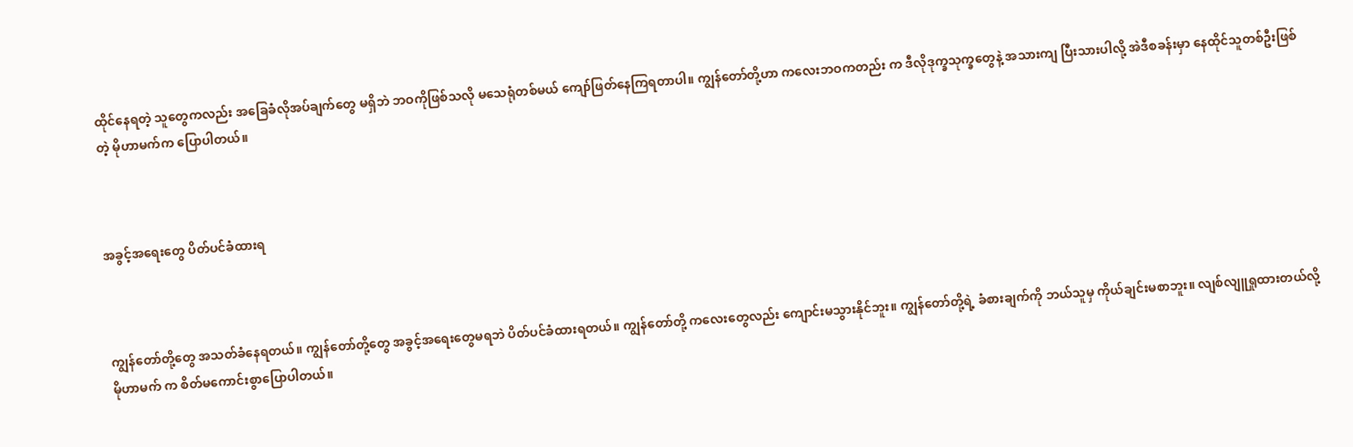ထိုင်နေရတဲ့ သူတွေကလည်း အခြေခံလိုအပ်ချက်တွေ မရှိဘဲ ဘဝကိုဖြစ်သလို မသေရုံတစ်မယ် ကျော်ဖြတ်နေကြရတာပါ။ ကျွန်တော်တို့ဟာ ကလေးဘဝကတည်း က ဒီလိုဒုက္ခသုက္ခတွေနဲ့ အသားကျ ပြီးသားပါလို့ အဲဒီစခန်းမှာ နေထိုင်သူတစ်ဦးဖြစ်တဲ့ မိုဟာမက်က ပြောပါတယ်။



အခွင့်အရေးတွေ ပိတ်ပင်ခံထားရ



ကျွန်တော်တို့တွေ အသတ်ခံနေရတယ်။ ကျွန်တော်တို့တွေ အခွင့်အရေးတွေမရဘဲ ပိတ်ပင်ခံထားရတယ်။ ကျွန်တော်တို့ ကလေးတွေလည်း ကျောင်းမသွားနိုင်ဘူး။ ကျွန်တော်တို့ရဲ့ ခံစားချက်ကို ဘယ်သူမှ ကိုယ်ချင်းမစာဘူး။ လျစ်လျူရှုထားတယ်လို့ မိုဟာမက် က စိတ်မကောင်းစွာပြောပါတယ်။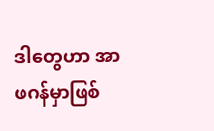ဒါတွေဟာ အာဖဂန်မှာဖြစ်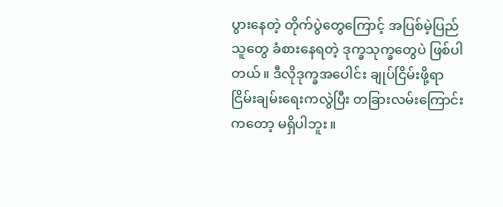ပွားနေတဲ့ တိုက်ပွဲတွေကြောင့် အပြစ်မဲ့ပြည်သူတွေ ခံစားနေရတဲ့ ဒုက္ခသုက္ခတွေပဲ ဖြစ်ပါတယ်။ ဒီလိုဒုက္ခအပေါင်း ချုပ်ငြိမ်းဖို့ရာ ငြိမ်းချမ်းရေးကလွဲပြီး တခြားလမ်းကြောင်းကတော့ မရှိပါဘူး။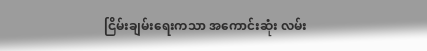ငြိမ်းချမ်းရေးကသာ အကောင်းဆုံး လမ်း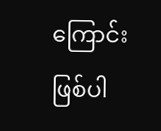ကြောင်း ဖြစ်ပါ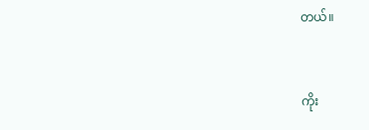တယ်။



ကိုး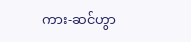ကား-ဆင်ဟွာ